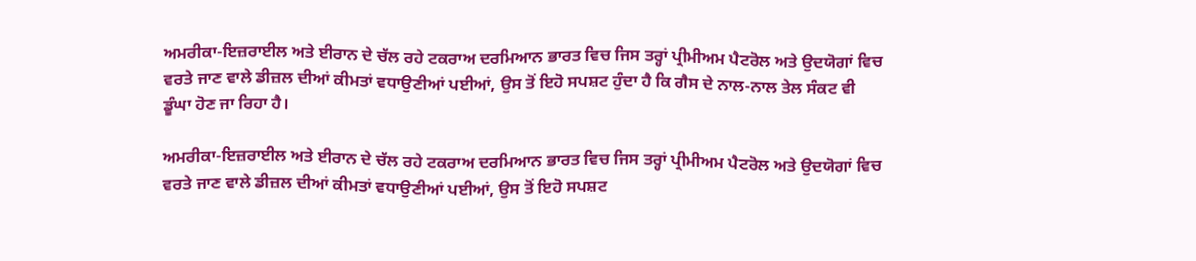ਅਮਰੀਕਾ-ਇਜ਼ਰਾਈਲ ਅਤੇ ਈਰਾਨ ਦੇ ਚੱਲ ਰਹੇ ਟਕਰਾਅ ਦਰਮਿਆਨ ਭਾਰਤ ਵਿਚ ਜਿਸ ਤਰ੍ਹਾਂ ਪ੍ਰੀਮੀਅਮ ਪੈਟਰੋਲ ਅਤੇ ਉਦਯੋਗਾਂ ਵਿਚ ਵਰਤੇ ਜਾਣ ਵਾਲੇ ਡੀਜ਼ਲ ਦੀਆਂ ਕੀਮਤਾਂ ਵਧਾਉਣੀਆਂ ਪਈਆਂ, ਉਸ ਤੋਂ ਇਹੋ ਸਪਸ਼ਟ ਹੁੰਦਾ ਹੈ ਕਿ ਗੈਸ ਦੇ ਨਾਲ-ਨਾਲ ਤੇਲ ਸੰਕਟ ਵੀ ਡੂੰਘਾ ਹੋਣ ਜਾ ਰਿਹਾ ਹੈ।

ਅਮਰੀਕਾ-ਇਜ਼ਰਾਈਲ ਅਤੇ ਈਰਾਨ ਦੇ ਚੱਲ ਰਹੇ ਟਕਰਾਅ ਦਰਮਿਆਨ ਭਾਰਤ ਵਿਚ ਜਿਸ ਤਰ੍ਹਾਂ ਪ੍ਰੀਮੀਅਮ ਪੈਟਰੋਲ ਅਤੇ ਉਦਯੋਗਾਂ ਵਿਚ ਵਰਤੇ ਜਾਣ ਵਾਲੇ ਡੀਜ਼ਲ ਦੀਆਂ ਕੀਮਤਾਂ ਵਧਾਉਣੀਆਂ ਪਈਆਂ, ਉਸ ਤੋਂ ਇਹੋ ਸਪਸ਼ਟ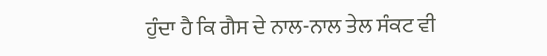ਹੁੰਦਾ ਹੈ ਕਿ ਗੈਸ ਦੇ ਨਾਲ-ਨਾਲ ਤੇਲ ਸੰਕਟ ਵੀ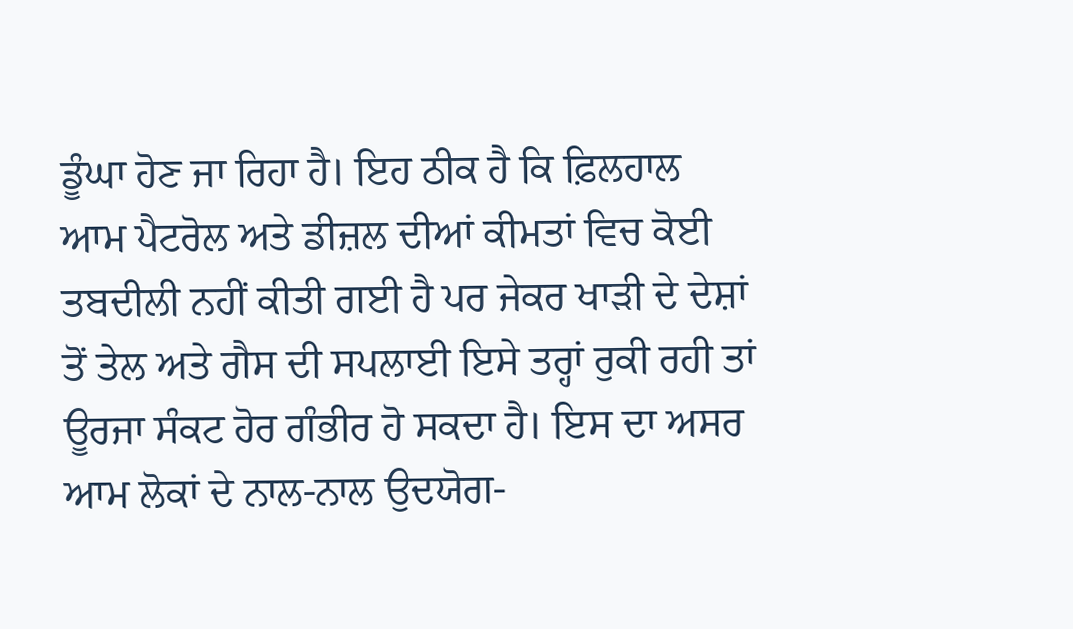ਡੂੰਘਾ ਹੋਣ ਜਾ ਰਿਹਾ ਹੈ। ਇਹ ਠੀਕ ਹੈ ਕਿ ਫ਼ਿਲਹਾਲ ਆਮ ਪੈਟਰੋਲ ਅਤੇ ਡੀਜ਼ਲ ਦੀਆਂ ਕੀਮਤਾਂ ਵਿਚ ਕੋਈ ਤਬਦੀਲੀ ਨਹੀਂ ਕੀਤੀ ਗਈ ਹੈ ਪਰ ਜੇਕਰ ਖਾੜੀ ਦੇ ਦੇਸ਼ਾਂ ਤੋਂ ਤੇਲ ਅਤੇ ਗੈਸ ਦੀ ਸਪਲਾਈ ਇਸੇ ਤਰ੍ਹਾਂ ਰੁਕੀ ਰਹੀ ਤਾਂ ਊਰਜਾ ਸੰਕਟ ਹੋਰ ਗੰਭੀਰ ਹੋ ਸਕਦਾ ਹੈ। ਇਸ ਦਾ ਅਸਰ ਆਮ ਲੋਕਾਂ ਦੇ ਨਾਲ-ਨਾਲ ਉਦਯੋਗ-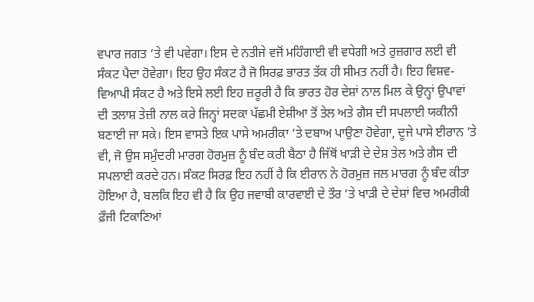ਵਪਾਰ ਜਗਤ ’ਤੇ ਵੀ ਪਵੇਗਾ। ਇਸ ਦੇ ਨਤੀਜੇ ਵਜੋਂ ਮਹਿੰਗਾਈ ਵੀ ਵਧੇਗੀ ਅਤੇ ਰੁਜ਼ਗਾਰ ਲਈ ਵੀ ਸੰਕਟ ਪੈਦਾ ਹੋਵੇਗਾ। ਇਹ ਉਹ ਸੰਕਟ ਹੈ ਜੋ ਸਿਰਫ਼ ਭਾਰਤ ਤੱਕ ਹੀ ਸੀਮਤ ਨਹੀਂ ਹੈ। ਇਹ ਵਿਸ਼ਵ-ਵਿਆਪੀ ਸੰਕਟ ਹੈ ਅਤੇ ਇਸੇ ਲਈ ਇਹ ਜ਼ਰੂਰੀ ਹੈ ਕਿ ਭਾਰਤ ਹੋਰ ਦੇਸ਼ਾਂ ਨਾਲ ਮਿਲ ਕੇ ਉਨ੍ਹਾਂ ਉਪਾਵਾਂ ਦੀ ਤਲਾਸ਼ ਤੇਜ਼ੀ ਨਾਲ ਕਰੇ ਜਿਨ੍ਹਾਂ ਸਦਕਾ ਪੱਛਮੀ ਏਸ਼ੀਆ ਤੋਂ ਤੇਲ ਅਤੇ ਗੈਸ ਦੀ ਸਪਲਾਈ ਯਕੀਨੀ ਬਣਾਈ ਜਾ ਸਕੇ। ਇਸ ਵਾਸਤੇ ਇਕ ਪਾਸੇ ਅਮਰੀਕਾ ’ਤੇ ਦਬਾਅ ਪਾਉਣਾ ਹੋਵੇਗਾ, ਦੂਜੇ ਪਾਸੇ ਈਰਾਨ ’ਤੇ ਵੀ, ਜੋ ਉਸ ਸਮੁੰਦਰੀ ਮਾਰਗ ਹੋਰਮੁਜ਼ ਨੂੰ ਬੰਦ ਕਰੀ ਬੈਠਾ ਹੈ ਜਿੱਥੋਂ ਖਾੜੀ ਦੇ ਦੇਸ਼ ਤੇਲ ਅਤੇ ਗੈਸ ਦੀ ਸਪਲਾਈ ਕਰਦੇ ਹਨ। ਸੰਕਟ ਸਿਰਫ਼ ਇਹ ਨਹੀਂ ਹੈ ਕਿ ਈਰਾਨ ਨੇ ਹੋਰਮੁਜ਼ ਜਲ ਮਾਰਗ ਨੂੰ ਬੰਦ ਕੀਤਾ ਹੋਇਆ ਹੈ, ਬਲਕਿ ਇਹ ਵੀ ਹੈ ਕਿ ਉਹ ਜਵਾਬੀ ਕਾਰਵਾਈ ਦੇ ਤੌਰ ’ਤੇ ਖਾੜੀ ਦੇ ਦੇਸ਼ਾਂ ਵਿਚ ਅਮਰੀਕੀ ਫ਼ੌਜੀ ਟਿਕਾਣਿਆਂ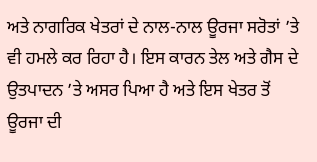ਅਤੇ ਨਾਗਰਿਕ ਖੇਤਰਾਂ ਦੇ ਨਾਲ-ਨਾਲ ਊਰਜਾ ਸਰੋਤਾਂ ’ਤੇ ਵੀ ਹਮਲੇ ਕਰ ਰਿਹਾ ਹੈ। ਇਸ ਕਾਰਨ ਤੇਲ ਅਤੇ ਗੈਸ ਦੇ ਉਤਪਾਦਨ ’ਤੇ ਅਸਰ ਪਿਆ ਹੈ ਅਤੇ ਇਸ ਖੇਤਰ ਤੋਂ ਊਰਜਾ ਦੀ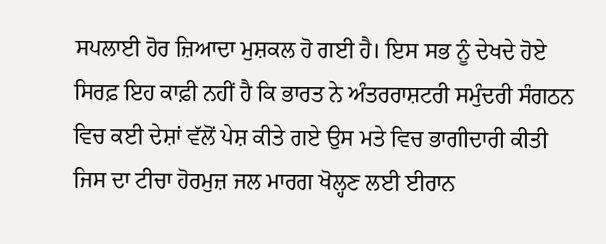ਸਪਲਾਈ ਹੋਰ ਜ਼ਿਆਦਾ ਮੁਸ਼ਕਲ ਹੋ ਗਈ ਹੈ। ਇਸ ਸਭ ਨੂੰ ਦੇਖਦੇ ਹੋਏ ਸਿਰਫ਼ ਇਹ ਕਾਫ਼ੀ ਨਹੀਂ ਹੈ ਕਿ ਭਾਰਤ ਨੇ ਅੰਤਰਰਾਸ਼ਟਰੀ ਸਮੁੰਦਰੀ ਸੰਗਠਨ ਵਿਚ ਕਈ ਦੇਸ਼ਾਂ ਵੱਲੋਂ ਪੇਸ਼ ਕੀਤੇ ਗਏ ਉਸ ਮਤੇ ਵਿਚ ਭਾਗੀਦਾਰੀ ਕੀਤੀ ਜਿਸ ਦਾ ਟੀਚਾ ਹੋਰਮੁਜ਼ ਜਲ ਮਾਰਗ ਖੋਲ੍ਹਣ ਲਈ ਈਰਾਨ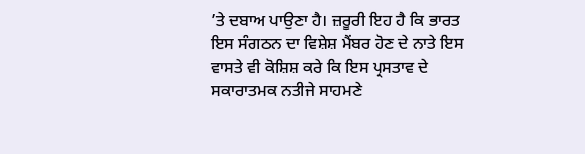’ਤੇ ਦਬਾਅ ਪਾਉਣਾ ਹੈ। ਜ਼ਰੂਰੀ ਇਹ ਹੈ ਕਿ ਭਾਰਤ ਇਸ ਸੰਗਠਨ ਦਾ ਵਿਸ਼ੇਸ਼ ਮੈਂਬਰ ਹੋਣ ਦੇ ਨਾਤੇ ਇਸ ਵਾਸਤੇ ਵੀ ਕੋਸ਼ਿਸ਼ ਕਰੇ ਕਿ ਇਸ ਪ੍ਰਸਤਾਵ ਦੇ ਸਕਾਰਾਤਮਕ ਨਤੀਜੇ ਸਾਹਮਣੇ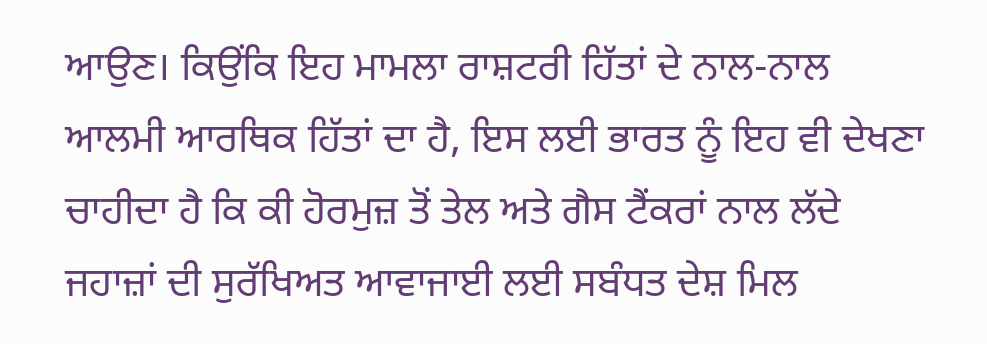ਆਉਣ। ਕਿਉਂਕਿ ਇਹ ਮਾਮਲਾ ਰਾਸ਼ਟਰੀ ਹਿੱਤਾਂ ਦੇ ਨਾਲ-ਨਾਲ ਆਲਮੀ ਆਰਥਿਕ ਹਿੱਤਾਂ ਦਾ ਹੈ, ਇਸ ਲਈ ਭਾਰਤ ਨੂੰ ਇਹ ਵੀ ਦੇਖਣਾ ਚਾਹੀਦਾ ਹੈ ਕਿ ਕੀ ਹੋਰਮੁਜ਼ ਤੋਂ ਤੇਲ ਅਤੇ ਗੈਸ ਟੈਂਕਰਾਂ ਨਾਲ ਲੱਦੇ ਜਹਾਜ਼ਾਂ ਦੀ ਸੁਰੱਖਿਅਤ ਆਵਾਜਾਈ ਲਈ ਸਬੰਧਤ ਦੇਸ਼ ਮਿਲ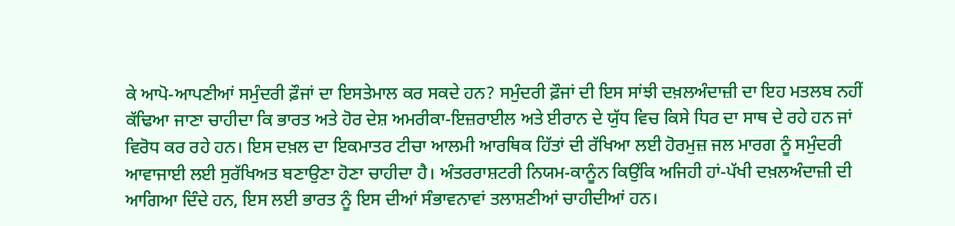ਕੇ ਆਪੋ-ਆਪਣੀਆਂ ਸਮੁੰਦਰੀ ਫ਼ੌਜਾਂ ਦਾ ਇਸਤੇਮਾਲ ਕਰ ਸਕਦੇ ਹਨ? ਸਮੁੰਦਰੀ ਫ਼ੌਜਾਂ ਦੀ ਇਸ ਸਾਂਝੀ ਦਖ਼ਲਅੰਦਾਜ਼ੀ ਦਾ ਇਹ ਮਤਲਬ ਨਹੀਂ ਕੱਢਿਆ ਜਾਣਾ ਚਾਹੀਦਾ ਕਿ ਭਾਰਤ ਅਤੇ ਹੋਰ ਦੇਸ਼ ਅਮਰੀਕਾ-ਇਜ਼ਰਾਈਲ ਅਤੇ ਈਰਾਨ ਦੇ ਯੁੱਧ ਵਿਚ ਕਿਸੇ ਧਿਰ ਦਾ ਸਾਥ ਦੇ ਰਹੇ ਹਨ ਜਾਂ ਵਿਰੋਧ ਕਰ ਰਹੇ ਹਨ। ਇਸ ਦਖ਼ਲ ਦਾ ਇਕਮਾਤਰ ਟੀਚਾ ਆਲਮੀ ਆਰਥਿਕ ਹਿੱਤਾਂ ਦੀ ਰੱਖਿਆ ਲਈ ਹੋਰਮੁਜ਼ ਜਲ ਮਾਰਗ ਨੂੰ ਸਮੁੰਦਰੀ ਆਵਾਜਾਈ ਲਈ ਸੁਰੱਖਿਅਤ ਬਣਾਉਣਾ ਹੋਣਾ ਚਾਹੀਦਾ ਹੈ। ਅੰਤਰਰਾਸ਼ਟਰੀ ਨਿਯਮ-ਕਾਨੂੰਨ ਕਿਉਂਕਿ ਅਜਿਹੀ ਹਾਂ-ਪੱਖੀ ਦਖ਼ਲਅੰਦਾਜ਼ੀ ਦੀ ਆਗਿਆ ਦਿੰਦੇ ਹਨ, ਇਸ ਲਈ ਭਾਰਤ ਨੂੰ ਇਸ ਦੀਆਂ ਸੰਭਾਵਨਾਵਾਂ ਤਲਾਸ਼ਣੀਆਂ ਚਾਹੀਦੀਆਂ ਹਨ।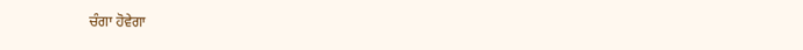ਚੰਗਾ ਹੋਵੇਗਾ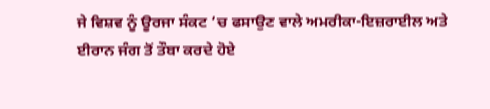ਜੇ ਵਿਸ਼ਵ ਨੂੰ ਊਰਜਾ ਸੰਕਟ ’ਚ ਫਸਾਉਣ ਵਾਲੇ ਅਮਰੀਕਾ-ਇਜ਼ਰਾਈਲ ਅਤੇ ਈਰਾਨ ਜੰਗ ਤੋਂ ਤੌਬਾ ਕਰਦੇ ਹੋਏ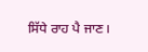ਸਿੱਧੇ ਰਾਹ ਪੈ ਜਾਣ।